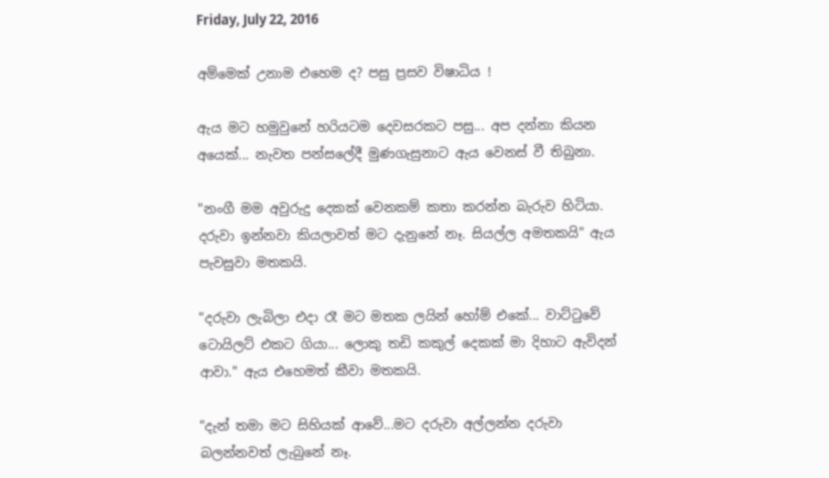Friday, July 22, 2016

අම්මෙක් උනාම එහෙම ද? පසු ප්‍රසව විෂාධිය !

ඇය මට හමුවුනේ හරියටම දෙවසරකට පසු... අප දන්නා කියන අයෙක්... නැවත පන්සලේදී මුණගැසුනාට ඇය වෙනස් වී තිබුනා.

"නංගී මම අවුරුදු දෙකක් වෙනකම් කතා කරන්න බැරුව හිටියා. දරුවා ඉන්නවා කියලාවත් මට දැනුනේ නෑ. සියල්ල අමතකයි" ඇය පැවසුවා මතකයි.

"දරුවා ලැබිලා එදා රෑ මට මතක ලයින් හෝම් එකේ... වාට්ටුවේ ටොයිලට් එකට ගියා... ලොකු තඩි කකුල් දෙකක් මා දිහාට ඇවිදන් ආවා." ඇය එහෙමත් කීවා මතකයි.

"දැන් තමා මට සිහියක් ආවේ...මට දරුවා අල්ලන්න දරුවා බලන්නවත් ලැබුනේ නෑ.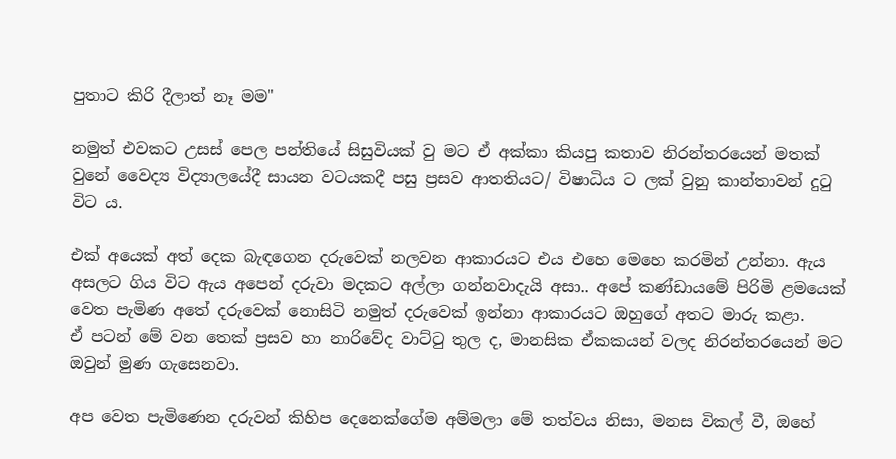පුතාට කිරි දීලාත් නෑ මම"

නමුත් එවකට උසස් පෙල පන්තියේ සිසුවියක් වු මට ඒ අක්කා කියපු කතාව නිරන්තරයෙන් මතක් වුනේ වෛද්‍ය විද්‍යාලයේදී සායන වටයකදී පසු ප්‍රසව ආතතියට/ විෂාධිය ට ලක් වුනු කාන්තාවන් දුටු විට ය.

එක් අයෙක් අත් දෙක බැඳගෙන දරුවෙක් නලවන ආකාරයට එය එහෙ මෙහෙ කරමින් උන්නා. ඇය අසලට ගිය විට ඇය අපෙන් දරුවා මදකට අල්ලා ගන්නවාදැයි අසා.. අපේ කණ්ඩායමේ පිරිමි ළමයෙක් වෙත පැමිණ අතේ දරුවෙක් නොසිටි නමුත් දරුවෙක් ඉන්නා ආකාරයට ඔහුගේ අතට මාරු කළා.
ඒ පටන් මේ වන තෙක් ප්‍රසව හා නාරිවේද වාට්ටු තුල ද, මානසික ඒකකයන් වලද නිරන්තරයෙන් මට ඔවුන් මුණ ගැසෙනවා.

අප වෙත පැමිණෙන දරුවන් කිහිප දෙනෙක්ගේම අම්මලා මේ තත්වය නිසා, මනස විකල් වී, ඔහේ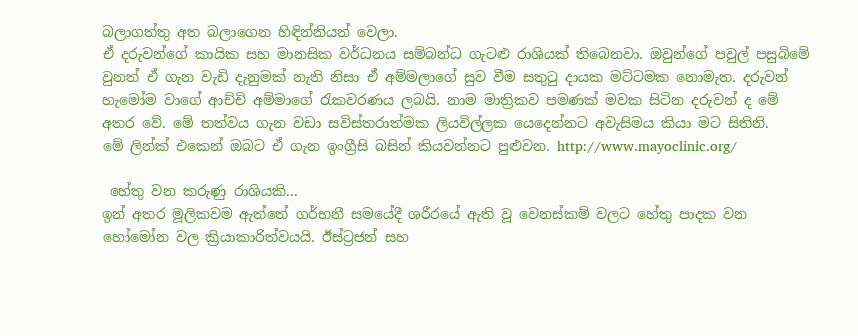බලාගත්තු අත බලාගෙන හිඳින්නියන් වෙලා.
ඒ දරුවන්ගේ කායික සහ මානසික වර්ධනය සම්බන්ධ ගැටළු රාශියක් තිබෙනවා. ඔවුන්ගේ පවුල් පසුබිමේ වුනත් ඒ ගැන වැඩි දැනුමක් නැති නිසා ඒ අම්මලාගේ සුව වීම සතුටු දායක මට්ටමක නොමැත. දරුවන් හැමෝම වාගේ ආච්චි අම්මාගේ රැකවරණය ලබයි. නාම මාත්‍රිකව පමණක් මවක සිටින දරුවන් ද මේ අතර වේ. මේ තත්වය ගැන වඩා සවිස්තරාත්මක ලියවිල්ලක යෙදෙන්නට අවැසිමය කියා මට සිතිනි.
මේ ලින්ක් එකෙන් ඔබට ඒ ගැන ඉංග්‍රීසි බසින් කියවන්නට පුළුවන. http://www.mayoclinic.org/

 හේතු වන කරුණු රාශියකි...
ඉන් අතර මූලිකවම ඇත්තේ ගර්භනී සමයේදී ශරීරයේ ඇති වූ වෙනස්කම් වලට හේතු පාදක වන හෝමෝන වල ක්‍රියාකාරිත්වයයි. ඊස්ට්‍රජන් සහ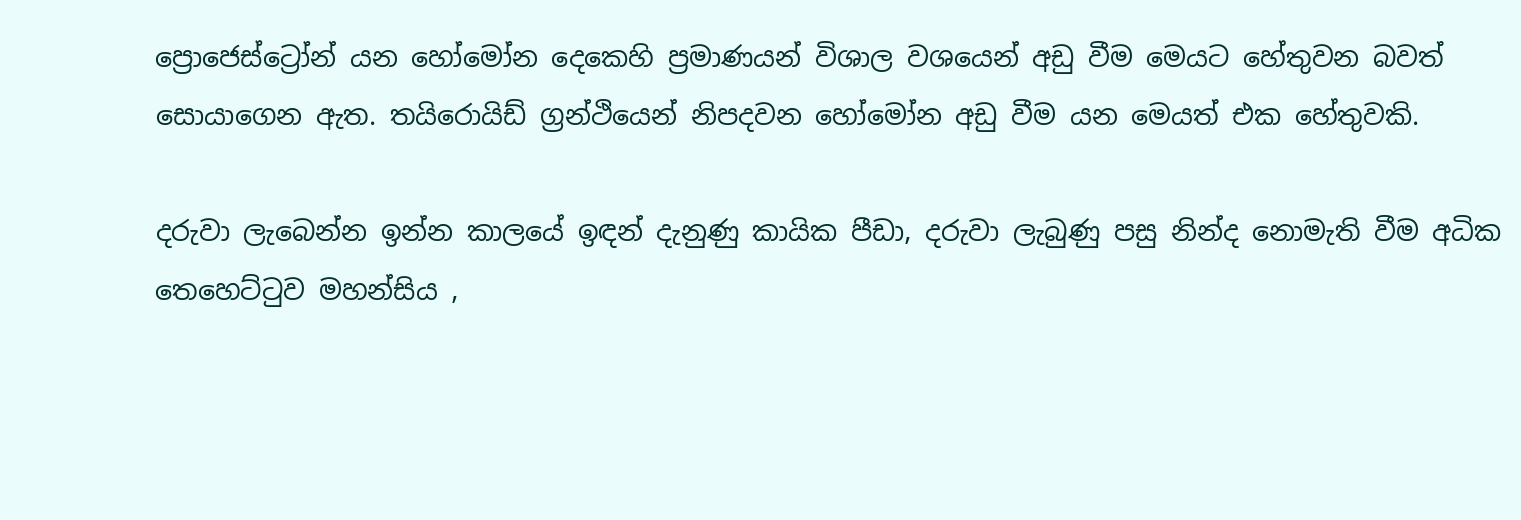ප්‍රොජෙස්ට්‍රෝන් යන හෝමෝන දෙකෙහි ප්‍රමාණයන් විශාල වශයෙන් අඩු වීම මෙයට හේතුවන බවත් සොයාගෙන ඇත. තයිරොයිඩ් ග්‍රන්ථියෙන් නිපදවන හෝමෝන අඩු වීම යන මෙයත් එක හේතුවකි.

දරුවා ලැබෙන්න ඉන්න කාලයේ ඉඳන් දැනුණු කායික පීඩා, දරුවා ලැබුණු පසු නින්ද නොමැති වීම අධික තෙහෙට්ටුව මහන්සිය ,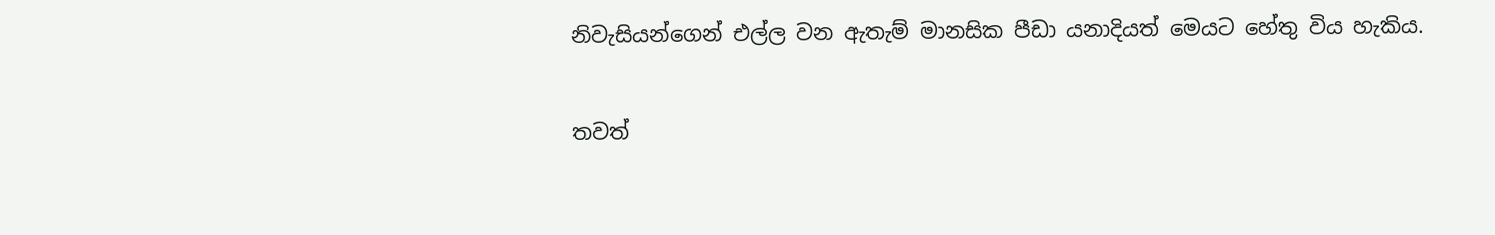නිවැසියන්ගෙන් එල්ල වන ඇතැම් මානසික පීඩා යනාදියත් මෙයට හේතු විය හැකිය.

තවත්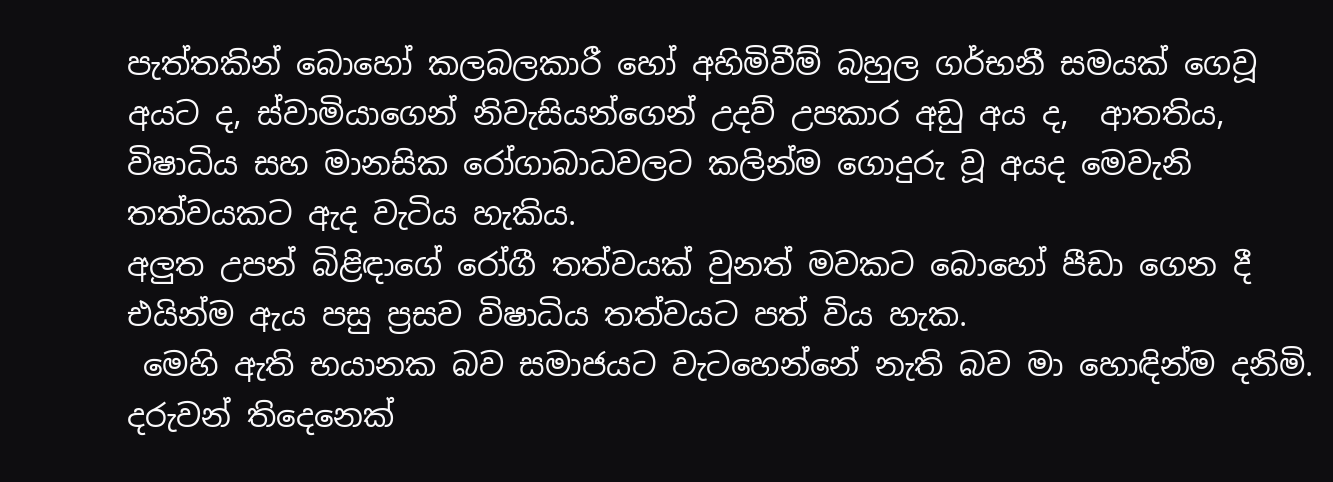පැත්තකින් බොහෝ කලබලකාරී හෝ අහිමිවීම් බහුල ගර්භනී සමයක් ගෙවූ අයට ද, ස්වාමියාගෙන් නිවැසියන්ගෙන් උදව් උපකාර අඩු අය ද,  ආතතිය, විෂාධිය සහ මානසික රෝගාබාධවලට කලින්ම ගොදුරු වූ අයද මෙවැනි තත්වයකට ඇද වැටිය හැකිය.
අලුත උපන් බිළිඳාගේ රෝගී තත්වයක් වුනත් මවකට බොහෝ පීඩා ගෙන දී එයින්ම ඇය පසු ප්‍රසව විෂාධිය තත්වයට පත් විය හැක.
 මෙහි ඇති භයානක බව සමාජයට වැටහෙන්නේ නැති බව මා හොඳින්ම දනිමි. දරුවන් තිදෙනෙක්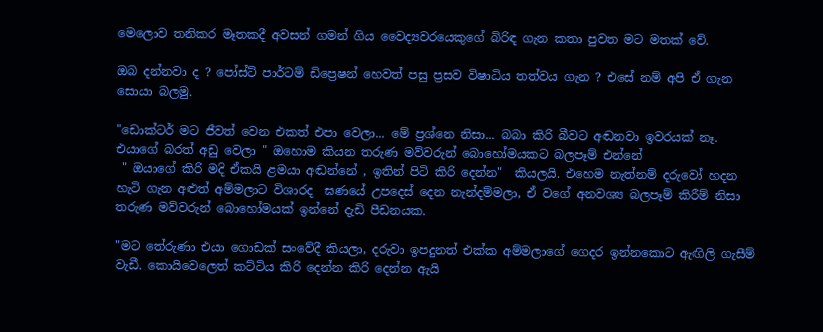මෙලොව තනිකර මෑතකදී අවසන් ගමන් ගිය වෛද්‍යවරයෙකුගේ බිරිඳ ගැන කතා පුවත මට මතක් වේ.

ඔබ දන්නවා ද ? පෝස්ට් පාර්ටම් ඩිප්‍රෙෂන් හෙවත් පසු ප්‍රසව විෂාධිය තත්වය ගැන ? එසේ නම් අපි ඒ ගැන සොයා බලමු.

"ඩොක්ටර් මට ජීවත් වෙන එකත් එපා වෙලා... මේ ප්‍රශ්නෙ නිසා... බබා කිරි බීවට අඬනවා ඉවරයක් නෑ. එයාගේ බරත් අඩු වෙලා " ඔහොම කියන තරුණ මව්වරුන් බොහෝමයකට බලපෑම් එන්නේ
 " ඔයාගේ කිරි මදි ඒකයි ළමයා අඬන්නේ , ඉතින් පිටි කිරි දෙන්න"  කියලයි. එහෙම නැත්නම් දරුවෝ හදන හැටි ගැන අළුත් අම්මලාට විශාරද  ඝණයේ උපදෙස් දෙන නැන්දම්මලා, ඒ වගේ අනවශ්‍ය බලපෑම් කිරීම් නිසා තරුණ මව්වරුන් බොහෝමයක් ඉන්නේ දැඩි පීඩනයක.

"මට තේරුණා එයා ගොඩක් සංවේදී කියලා, දරුවා ඉපදුනත් එක්ක අම්මලාගේ ගෙදර ඉන්නකොට ඇඟිලි ගැසීම් වැඩී. කොයිවෙලෙත් කට්ටිය කිරි දෙන්න කිරි දෙන්න ඇයි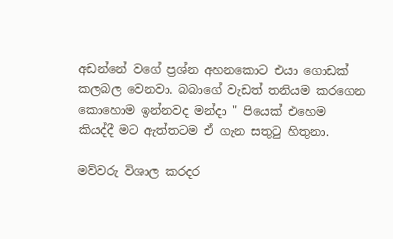අඩන්නේ වගේ ප්‍රශ්න අහනකොට එයා ගොඩක් කලබල වෙනවා. බබාගේ වැඩත් තනියම කරගෙන කොහොම ඉන්නවද මන්දා " පියෙක් එහෙම කියද්දී මට ඇත්තටම ඒ ගැන සතුටු හිතුනා.

මව්වරු විශාල කරදර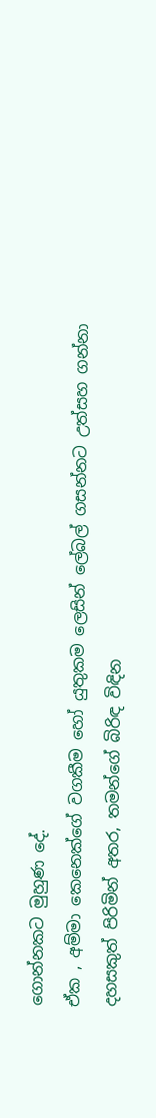ගොන්නකට මුහුණ දේ.
ඒක , අම්මා කෙනෙක්ගේ වගකීම හෝ යුතුකම ලෙසින් ලේබල් ගසන්නට උත්සහ ගන්නා දහසකුත් පිරිමින් අතර, තමන්ගේ බිරිඳ විඳින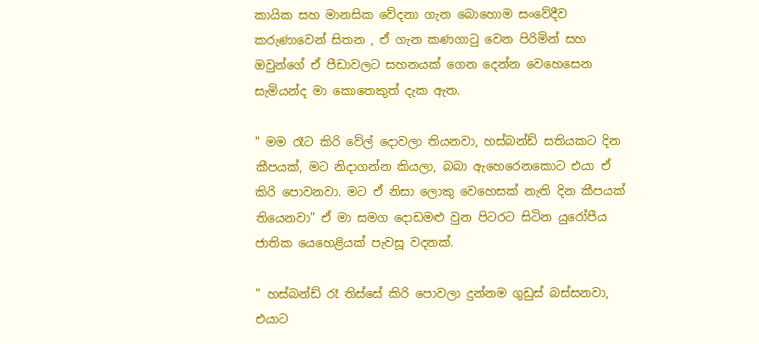කායික සහ මානසික වේදනා ගැන බොහොම සංවේදීව කරුණාවෙන් සිතන , ඒ ගැන කණගාටු වෙන පිරිමින් සහ ඔවුන්ගේ ඒ පීඩාවලට සහනයක් ගෙන දෙන්න වෙහෙසෙන සැමියන්ද මා කොතෙකුත් දැක ඇත.

" මම රෑට කිරි වේල් දොවලා තියනවා, හස්බන්ඩ් සතියකට දින කීපයක්, මට නිදාගන්න කියලා, බබා ඇහෙරෙනකොට එයා ඒ කිරි පොවනවා. මට ඒ නිසා ලොකු වෙහෙසක් නැති දින කීපයක් තියෙනවා" ඒ මා සමග දොඩමළු වුන පිටරට සිටින යුරෝපීය ජාතික යෙහෙළියක් පැවසූ වදනක්.

" හස්බන්ඩ් රෑ තිස්සේ කිරි පොවලා දුන්නම ගුඩුස් බස්සනවා, එයාට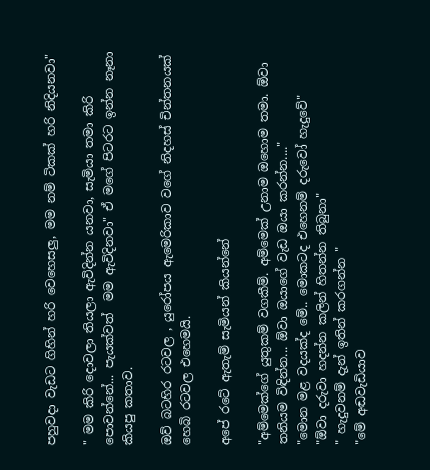පහුවදා වැඩට ගිහින් හරි වෙහෙසලු, මම නම් ටිකක් හරි නිදියනවා"

" මම කිරි දොවලා තියලා ඇවිදින්න යනවා, සැමියා තමා කිරි පොවන්නේ... පැයක්වත්  මම ඇවිදිනවා" ඒ මගේ පිටරට ඉන්න නෑනා කියපු කතාව.

ඔව් බටහිර රටවල , යුරෝපය ඇමෙරිකාව වගේ නිදහස් චින්තනයක් හෙබි රටවල එහෙමයි.

අපේ රටේ ඇතැම් සැමියන් කියන්නේ

"අම්මෙක්ගේ යුතුකම් වගකීම්. අම්මෙක් උනාම ඔහොම තමා. ඕවා තනියම විඳින්න... ඕවා ඔයාගේ වැඩ ඔයා කරන්න...."
"මොන මළ වදයක්ද මේ.. මොකටද එහෙනම් දරුවෝ හැදුවේ"
"ඕවා දරුවා හදන්න කලින් හිතන්න තිබුනා"
" හැදුවනම් දැන් ඉතින් කරගන්න "
"මේ අඬවැඩියාව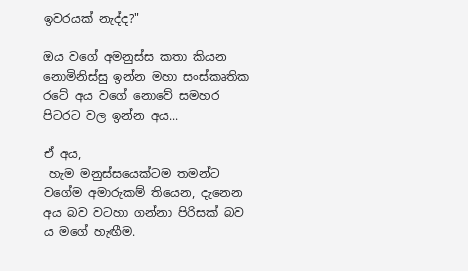ඉවරයක් නැද්ද?"

ඔය වගේ අමනුස්ස කතා කියන නොමිනිස්සු ඉන්න මහා සංස්කෘතික රටේ අය වගේ නොවේ සමහර පිටරට වල ඉන්න අය...

ඒ අය,
 හැම මනුස්සයෙක්ටම තමන්ට වගේම අමාරුකම් තියෙන, දැනෙන අය බව වටහා ගන්නා පිරිසක් බව ය මගේ හැඟීම.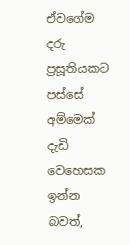ඒවගේම දරු ප්‍රසූතියකට පස්සේ අම්මෙක් දැඩි වෙහෙසක ඉන්න බවත්,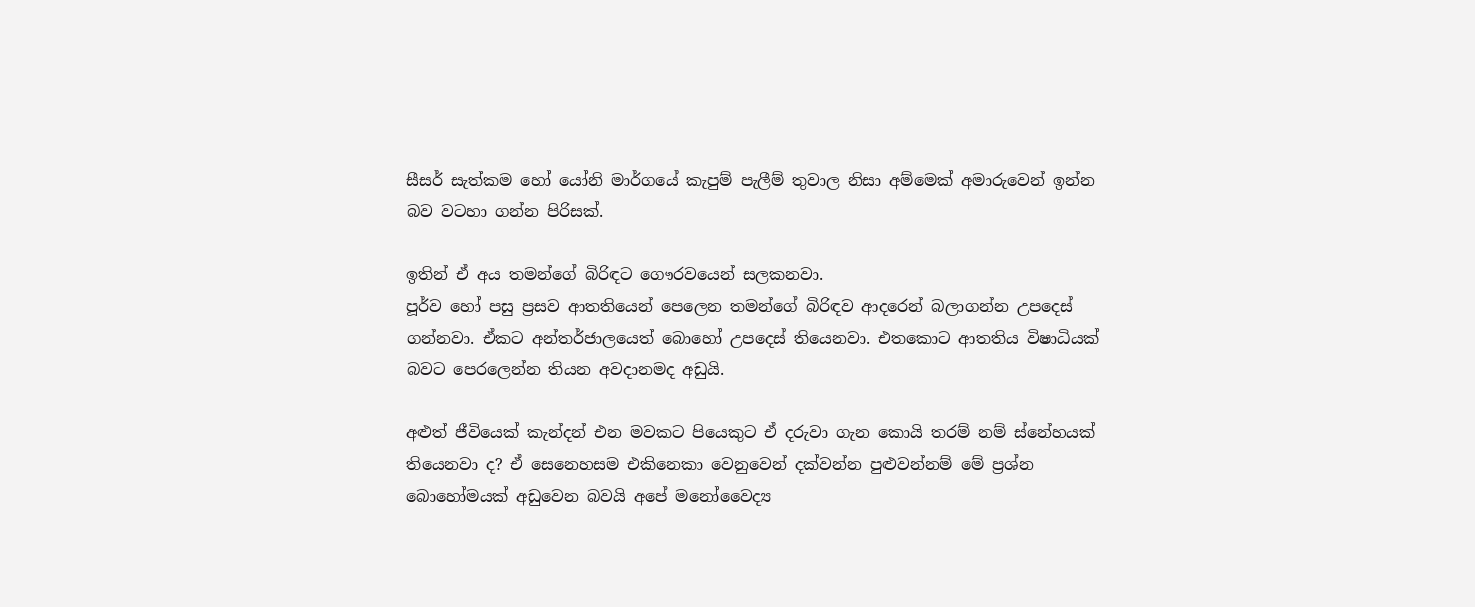සීසර් සැත්කම හෝ යෝනි මාර්ගයේ කැපුම් පැලීම් තුවාල නිසා අම්මෙක් අමාරුවෙන් ඉන්න බව වටහා ගන්න පිරිසක්.

ඉතින් ඒ අය තමන්ගේ බිරිඳට ගෞරවයෙන් සලකනවා.
පූර්ව හෝ පසු ප්‍රසව ආතතියෙන් පෙලෙන තමන්ගේ බිරිඳව ආදරෙන් බලාගන්න උපදෙස් ගන්නවා. ඒකට අන්තර්ජාලයෙත් බොහෝ උපදෙස් තියෙනවා. එතකොට ආතතිය විෂාධියක් බවට පෙරලෙන්න තියන අවදානමද අඩුයි.

අළුත් ජීවියෙක් කැන්දන් එන මවකට පියෙකුට ඒ දරුවා ගැන කොයි තරම් නම් ස්නේහයක් තියෙනවා ද? ඒ සෙනෙහසම එකිනෙකා වෙනුවෙන් දක්වන්න පුළුවන්නම් මේ ප්‍රශ්න බොහෝමයක් අඩුවෙන බවයි අපේ මනෝවෛද්‍ය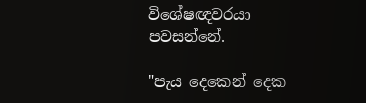විශේෂඥවරයා පවසන්නේ.

"පැය දෙකෙන් දෙක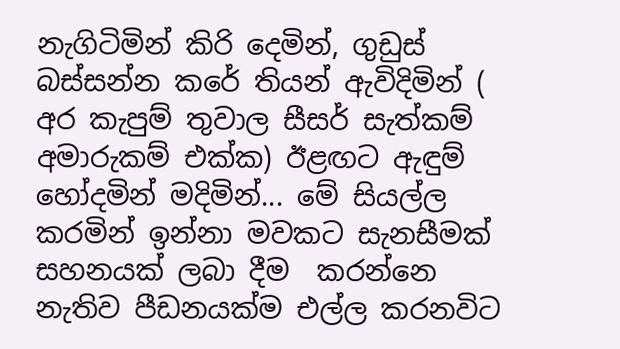නැගිටිමින් කිරි දෙමින්, ගුඩුස් බස්සන්න කරේ තියන් ඇවිදිමින් ( අර කැපුම් තුවාල සීසර් සැත්කම් අමාරුකම් එක්ක) ඊළඟට ඇඳුම් හෝදමින් මදිමින්... මේ සියල්ල කරමින් ඉන්නා මවකට සැනසීමක් සහනයක් ලබා දීම  කරන්නෙ නැතිව පීඩනයක්ම එල්ල කරනවිට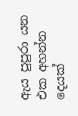ඇය පුපුරා යන එක අහන්න දෙයක්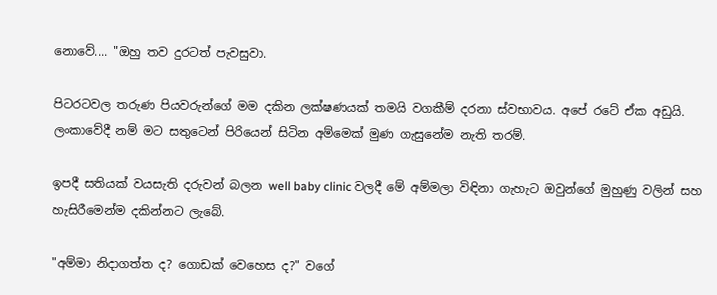නොවේ.... "ඔහු තව දුරටත් පැවසුවා.

පිටරටවල තරුණ පියවරුන්ගේ මම දකින ලක්ෂණයක් තමයි වගකීම් දරනා ස්වභාවය. අපේ රටේ ඒක අඩුයි.
ලංකාවේදී නම් මට සතුටෙන් පිරියෙන් සිටින අම්මෙක් මුණ ගැසුනේම නැති තරම්.

ඉපදී සතියක් වයසැති දරුවන් බලන well baby clinic වලදී මේ අම්මලා විඳිනා ගැහැට ඔවුන්ගේ මුහුණු වලින් සහ හැසිරීමෙන්ම දකින්නට ලැබේ.

"අම්මා නිදාගත්ත ද? ගොඩක් වෙහෙස ද?" වගේ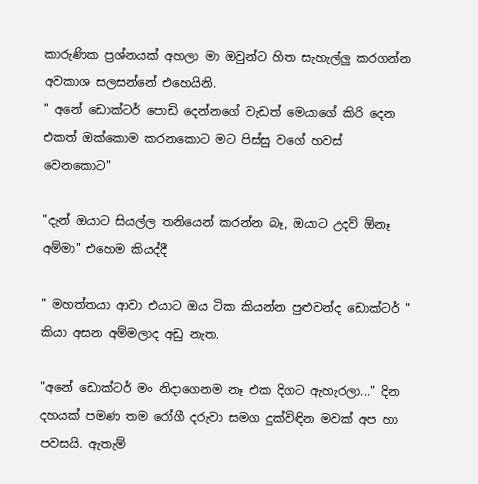කාරුණික ප්‍රශ්නයක් අහලා මා ඔවුන්ට හිත සැහැල්ලු කරගන්න අවකාශ සලසන්නේ එහෙයිනි.
" අනේ ඩොක්ටර් පොඩි දෙන්නගේ වැඩත් මෙයාගේ කිරි දෙන එකත් ඔක්කොම කරනකොට මට පිස්සු වගේ හවස් වෙනකොට"

"දැන් ඔයාට සියල්ල තනියෙන් කරන්න බෑ, ඔයාට උදව් ඕනෑ අම්මා" එහෙම කියද්දී

" මහත්තයා ආවා එයාට ඔය ටික කියන්න පුළුවන්ද ඩොක්ටර් " කියා අසන අම්මලාද අඩු නැත.

"අනේ ඩොක්ටර් මං නිදාගෙනම නෑ එක දිගට ඇහැරලා..." දින දහයක් පමණ තම රෝගී දරුවා සමග දුක්විඳින මවක් අප හා පවසයි. ඇතැම්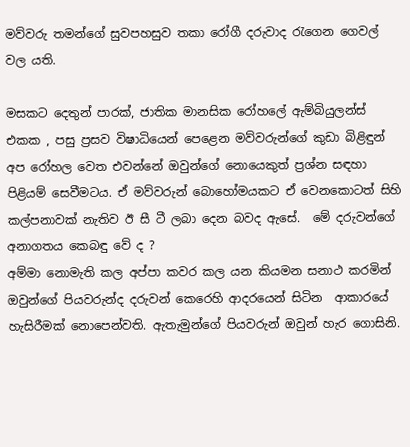මව්වරු තමන්ගේ සුවපහසුව තකා රෝගී දරුවාද රැගෙන ගෙවල් වල යති.

මසකට දෙතුන් පාරක්, ජාතික මානසික රෝහලේ ඇම්බියුලන්ස් එකක , පසු ප්‍රසව විෂාධියෙන් පෙළෙන මව්වරුන්ගේ කුඩා බිළිඳුන් අප රෝහල වෙත එවන්නේ ඔවුන්ගේ නොයෙකුත් ප්‍රශ්න සඳහා පිළියම් සෙවීමටය. ඒ මව්වරුන් බොහෝමයකට ඒ වෙනකොටත් සිහි කල්පනාවක් නැතිව ඊ සී ටී ලබා දෙන බවද ඇසේ.  මේ දරුවන්ගේ අනාගතය කෙබඳු වේ ද ?
අම්මා නොමැති කල අප්පා කවර කල යන කියමන සනාථ කරමින් ඔවුන්ගේ පියවරුන්ද දරුවන් කෙරෙහි ආදරයෙන් සිටින  ආකාරයේ හැසිරීමක් නොපෙන්වති. ඇතැමුන්ගේ පියවරුන් ඔවුන් හැර ගොසිනි.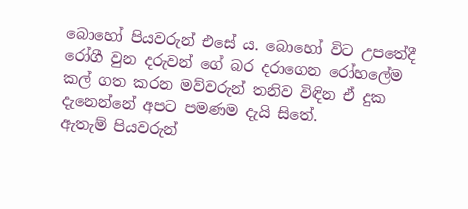බොහෝ පියවරුන් එසේ ය. බොහෝ විට උපතේදී රෝගී වුන දරුවන් ගේ බර දරාගෙන රෝහලේම කල් ගත කරන මව්වරුන් තනිව විඳින ඒ දුක දැනෙන්නේ අපට පමණම දැයි සිතේ.
ඇතැම් පියවරුන්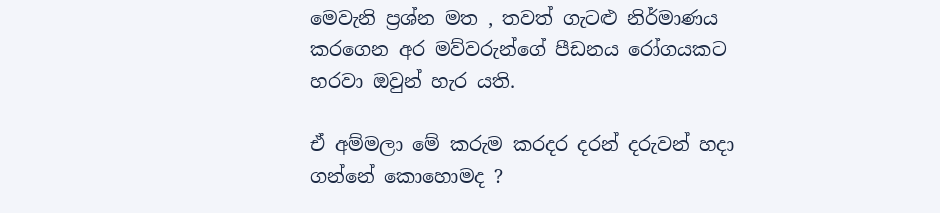මෙවැනි ප්‍රශ්න මත , තවත් ගැටළු නිර්මාණය කරගෙන අර මව්වරුන්ගේ පීඩනය රෝගයකට හරවා ඔවුන් හැර යති.

ඒ අම්මලා මේ කරුම කරදර දරන් දරුවන් හදා ගන්නේ කොහොමද ?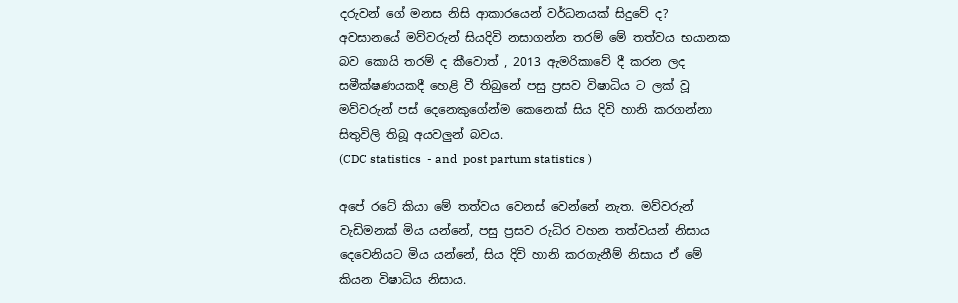දරුවන් ගේ මනස නිසි ආකාරයෙන් වර්ධනයක් සිදුවේ ද? අවසානයේ මව්වරුන් සියදිවි නසාගන්න තරම් මේ තත්වය භයානක බව කොයි තරම් ද කීවොත් , 2013 ඇමරිකාවේ දී කරන ලද සමීක්ෂණයකදී හෙළි වී තිබුනේ පසු ප්‍රසව විෂාධිය ට ලක් වූ මව්වරුන් පස් දෙනෙකුගේන්ම කෙනෙක් සිය දිවි හානි කරගන්නා සිතුවිලි තිබූ අයවලුන් බවය.
(CDC statistics  - and  post partum statistics )

අපේ රටේ කියා මේ තත්වය වෙනස් වෙන්නේ නැත. මව්වරුන් වැඩිමනක් මිය යන්නේ, පසු ප්‍රසව රුධිර වහන තත්වයන් නිසාය දෙවෙනියට මිය යන්නේ, සිය දිවි හානි කරගැනීම් නිසාය ඒ මේ කියන විෂාධිය නිසාය.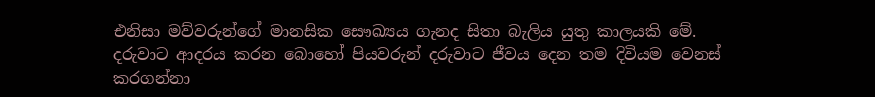එනිසා මව්වරුන්ගේ මානසික සෞඛ්‍යය ගැනද සිතා බැලිය යුතු කාලයකි මේ. දරුවාට ආදරය කරන බොහෝ පියවරුන් දරුවාට ජීවය දෙන තම දිවියම වෙනස් කරගන්නා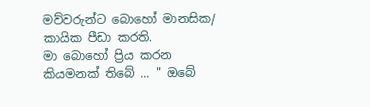මව්වරුන්ට බොහෝ මානසික/ කායික පීඩා කරති.
මා බොහෝ ප්‍රිය කරන කියමනක් තිබේ ... " ඔබේ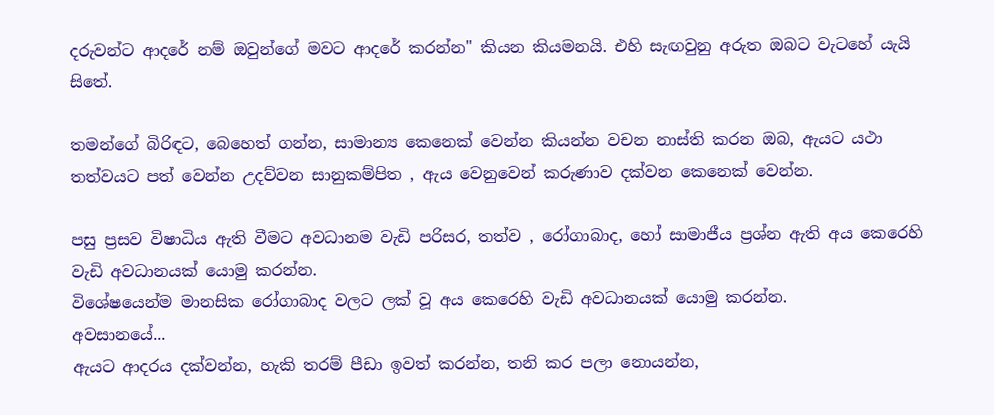දරුවන්ට ආදරේ නම් ඔවුන්ගේ මවට ආදරේ කරන්න" කියන කියමනයි. එහි සැඟවුනු අරුත ඔබට වැටහේ යැයි සිතේ.

තමන්ගේ බිරිඳට, බෙහෙත් ගන්න, සාමාන්‍ය කෙනෙක් වෙන්න කියන්න වචන නාස්ති කරන ඔබ, ඇයට යථා තත්වයට පත් වෙන්න උදව්වන සානුකම්පිත , ඇය වෙනුවෙන් කරුණාව දක්වන කෙනෙක් වෙන්න.

පසු ප්‍රසව විෂාධිය ඇති වීමට අවධානම වැඩි පරිසර, තත්ව , රෝගාබාද, හෝ සාමාජීය ප්‍රශ්න ඇති අය කෙරෙහි වැඩි අවධානයක් යොමු කරන්න.
විශේෂයෙන්ම මානසික රෝගාබාද වලට ලක් වූ අය කෙරෙහි වැඩි අවධානයක් යොමු කරන්න.
අවසානයේ...
ඇයට ආදරය දක්වන්න, හැකි තරම් පීඩා ඉවත් කරන්න, තනි කර පලා නොයන්න,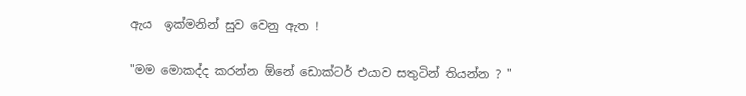ඇය  ඉක්මනින් සුව වෙනු ඇත !

"මම මොකද්ද කරන්න ඕනේ ඩොක්ටර් එයාව සතුටින් තියන්න ? "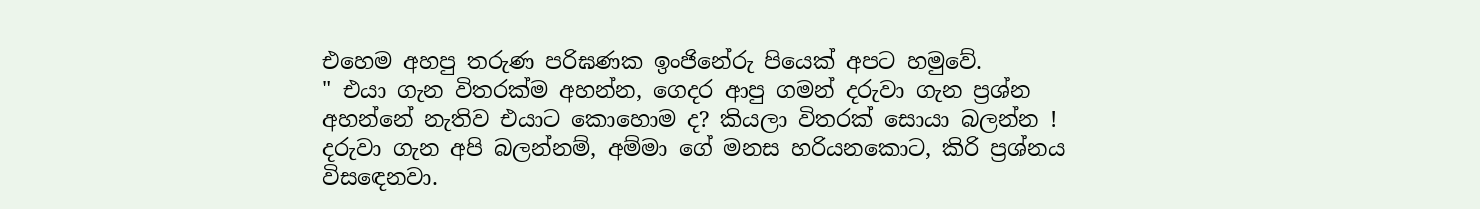එහෙම අහපු තරුණ පරිඝණක ඉංජිනේරු පියෙක් අපට හමුවේ.
" එයා ගැන විතරක්ම අහන්න, ගෙදර ආපු ගමන් දරුවා ගැන ප්‍රශ්න අහන්නේ නැතිව එයාට කොහොම ද? කියලා විතරක් සොයා බලන්න ! දරුවා ගැන අපි බලන්නම්, අම්මා ගේ මනස හරියනකොට, කිරි ප්‍රශ්නය විසඳෙනවා.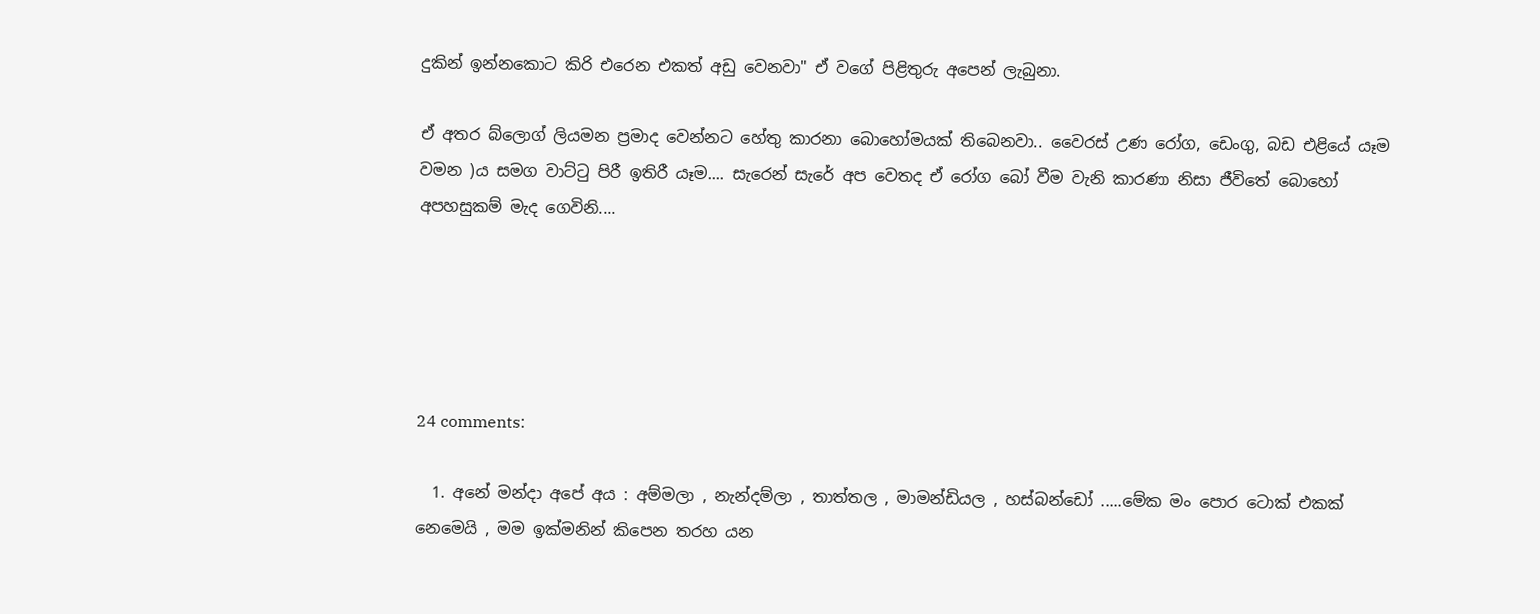දුකින් ඉන්නකොට කිරි එරෙන එකත් අඩු වෙනවා" ඒ වගේ පිළිතුරු අපෙන් ලැබුනා.

ඒ අතර බ්ලොග් ලියමන ප්‍රමාද වෙන්නට හේතු කාරනා බොහෝමයක් තිබෙනවා.. වෛරස් උණ රෝග, ඩෙංගු, බඩ එළියේ යෑම වමන )ය සමග වාට්ටු පිරී ඉතිරී යෑම.... සැරෙන් සැරේ අප වෙතද ඒ රෝග බෝ වීම වැනි කාරණා නිසා ජීවිතේ බොහෝ අපහසුකම් මැද ගෙවිනි....





24 comments:

  1. අනේ මන්දා අපේ අය : අම්මලා , නැන්දම්ලා , තාත්තල , මාමන්ඩියල , හස්බන්ඩෝ .....මේක මං පොර ටොක් එකක් නෙමෙයි , මම ඉක්මනින් කිපෙන තරහ යන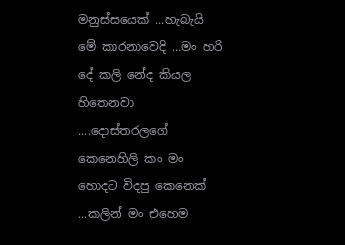මනුස්සයෙක් ...හැබැයි මේ කාරනාවෙදි ...මං හරි දේ කලි නේද කියල හිතෙනවා ....දොස්තරලගේ කෙනෙහිලි කං මං හොදට විදපු කෙනෙක් ...කලින් මං එහෙම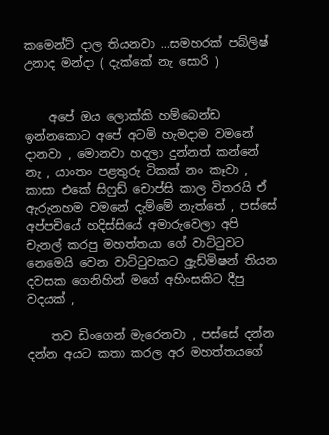කමෙන්ට් දාල තියනවා ...සමහරක් පබ්ලිෂ් උනාද මන්දා ( දැක්කේ නැ සොරි )


    අපේ ඔය ලොක්කි හම්බෙන්ඩ ඉන්නකොට අපේ අටමි හැමදාම වමනේ දානවා , මොනවා හදලා දුන්නත් කන්නේ නැ , යාංතං පළතුරු ටිකක් නං කෑවා , කාසා එකේ සිෆුඩ් චොප්සි කාල විතරයි ඒ ඇරුනහම වමනේ දැම්මේ නැත්තේ , පස්සේ අප්පචියේ හදිස්සියේ අමාරුවෙලා අපි චැනල් කරපු මහත්තයා ගේ වාට්ටුවට නෙමෙයි වෙන වාට්ටුවකට අුැඩ්මිෂන් තියන දවසක ගෙනිහින් මගේ අහිංසකිට දීපු වදයක් ,

    තව ඩිංගෙන් මැරෙනවා , පස්සේ දන්න දන්න අයට කතා කරල අර මහත්තයගේ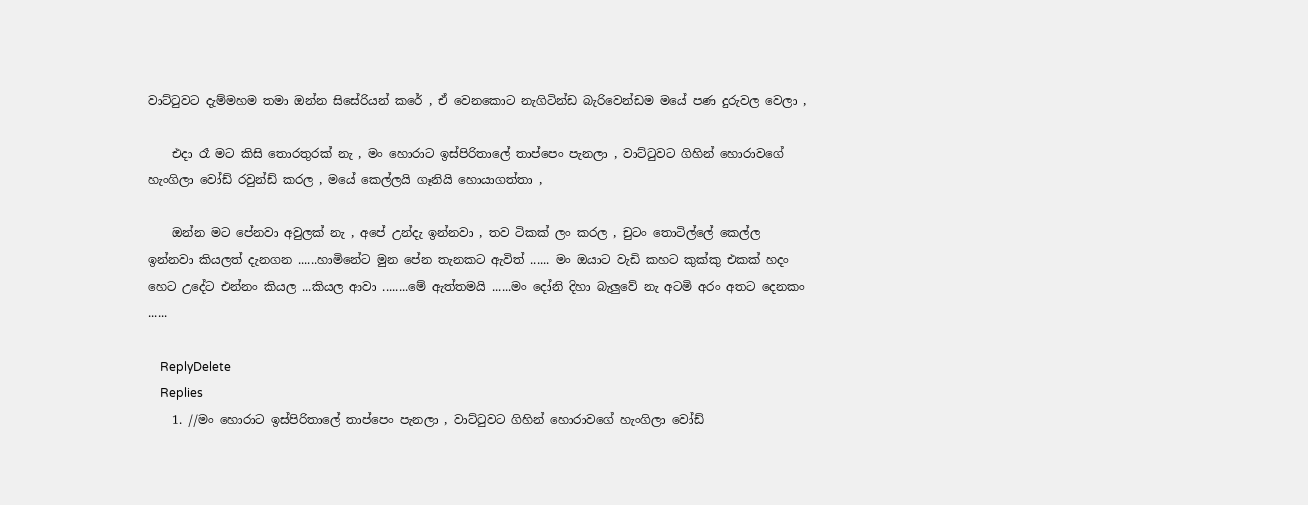වාට්ටුවට දැම්මහම තමා ඔන්න සිසේරියන් කරේ , ඒ වෙනකොට නැගිටින්ඩ බැරිවෙන්ඩම මයේ පණ දුරුවල වෙලා ,

    එදා රෑ මට කිසි තොරතුරක් නැ , මං හොරාට ඉස්පිරිතාලේ තාප්පෙං පැනලා , වාට්ටුවට ගිහින් හොරාවගේ හැංගිලා වෝඩ් රවුන්ඩ් කරල , මයේ කෙල්ලයි ගෑනියි හොයාගත්තා ,

    ඔන්න මට පේනවා අවුලක් නැ , අපේ උන්දැ ඉන්නවා , තව ටිකක් ලං කරල , චුටං තොටිල්ලේ කෙල්ල ඉන්නවා කියලත් දැනගන ......හාමිනේට මුන පේන තැනකට ඇවිත් ...... මං ඔයාට වැඩි කහට කුක්කු එකක් හදං හෙට උදේට එන්නං කියල ...කියල ආවා ........මේ ඇත්තමයි ......මං දෝනි දිහා බැලුවේ නැ අටමි අරං අතට දෙනකං ......

    ReplyDelete
    Replies
    1. //මං හොරාට ඉස්පිරිතාලේ තාප්පෙං පැනලා , වාට්ටුවට ගිහින් හොරාවගේ හැංගිලා වෝඩ්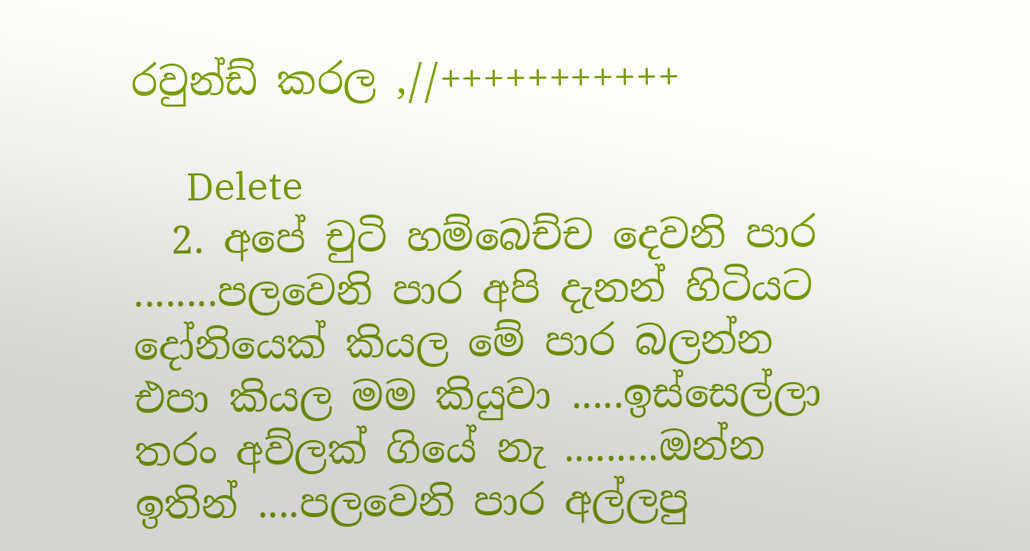රවුන්ඩ් කරල ,//+++++++++++

      Delete
  2. අපේ චුටි හම්බෙච්ච දෙවනි පාර ........පලවෙනි පාර අපි දැනන් හිටියට දෝනියෙක් කියල මේ පාර බලන්න එපා කියල මම කියුවා .....ඉස්සෙල්ලා තරං අව්ලක් ගියේ නැ .........ඔන්න ඉතින් ....පලවෙනි පාර අල්ලපු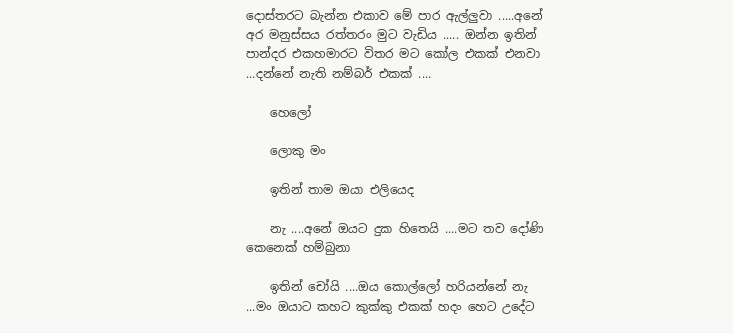දොස්තරට බැන්න එකාව මේ පාර ඇල්ලුවා .....අනේ අර මනුස්සය රත්තරං මුට වැඩිය ..... ඔන්න ඉතින් පාන්දර එකහමාරට විතර මට කෝල එකක් එනවා ...දන්නේ නැති නම්බර් එකක් ....

    හෙලෝ

    ලොකු මං

    ඉතින් තාම ඔයා එලියෙද

    නැ ....අනේ ඔයට දුක හිතෙයි ....මට තව දෝණි කෙනෙක් හම්බුනා

    ඉතින් චෝයි ....ඔය කොල්ලෝ හරියන්නේ නැ ...මං ඔයාට කහට කුක්කු එකක් හදං හෙට උදේට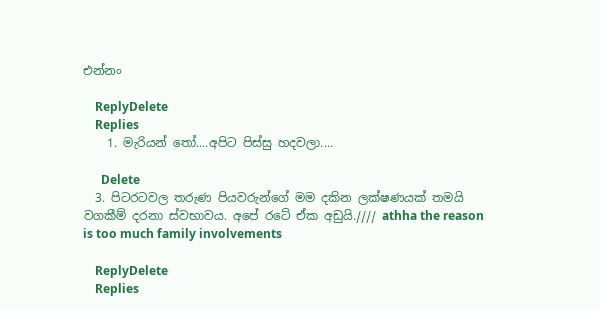එන්නං

    ReplyDelete
    Replies
    1. මැරියන් තෝ....අපිට පිස්සු හදවලා....

      Delete
  3. පිටරටවල තරුණ පියවරුන්ගේ මම දකින ලක්ෂණයක් තමයි වගකීම් දරනා ස්වභාවය. අපේ රටේ ඒක අඩුයි.//// athha the reason is too much family involvements

    ReplyDelete
    Replies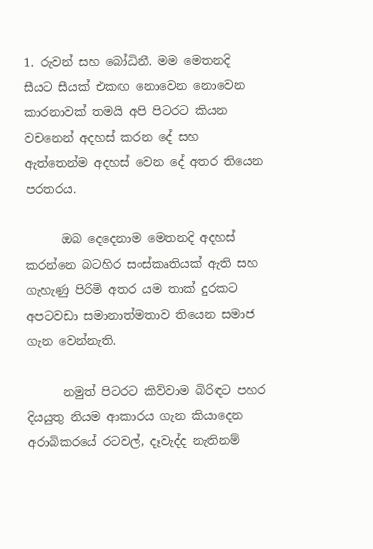1. රුවන් සහ බෝධිනී. මම මෙතනදි සීයට සීයක් එකඟ නොවෙන නොවෙන කාරනාවක් තමයි අපි පිටරට කියන වචනෙන් අදහස් කරන දේ සහ ඇත්තෙන්ම අදහස් වෙන දේ අතර තියෙන පරතරය.

      ඔබ දෙදෙනාම මෙතනදි අදහස් කරන්නෙ බටහිර සංස්කෘතියක් ඇති සහ ගැහැණු පිරිමි අතර යම තාක් දුරකට අපටවඩා සමානාත්මතාව තියෙන සමාජ ගැන වෙන්නැති.

      නමුත් පිටරට කිව්වාම බිරිඳට පහර දියයුතු නියම ආකාරය ගැන කියාදෙන අරාබිකරයේ රටවල්, දෑවැද්ද නැතිනම්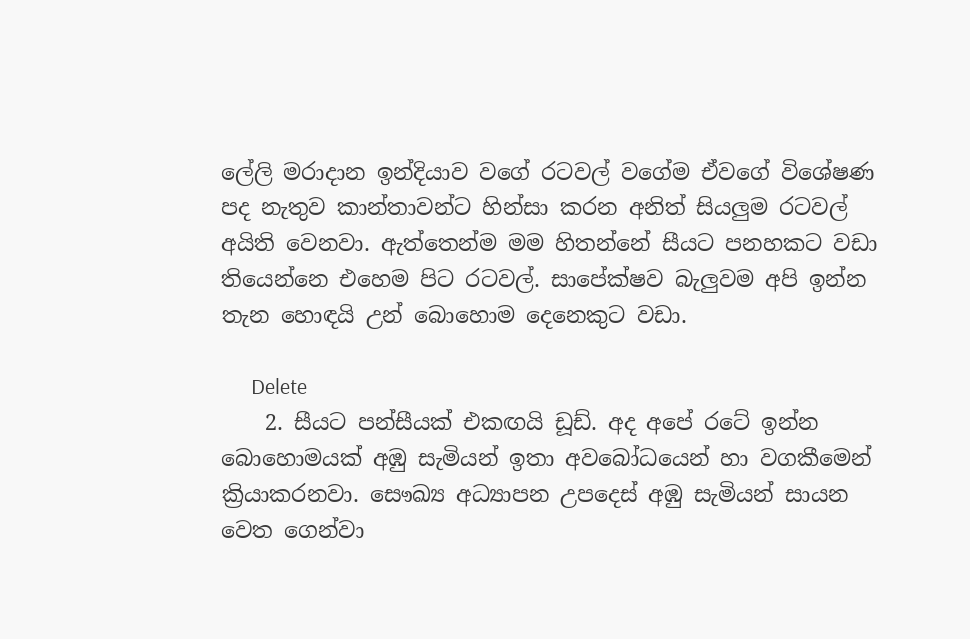ලේලි මරාදාන ඉන්දියාව වගේ රටවල් වගේම ඒවගේ විශේෂණ පද නැතුව කාන්තාවන්ට හින්සා කරන අනිත් සියලුම රටවල් අයිති වෙනවා. ඇත්තෙන්ම මම හිතන්නේ සීයට පනහකට වඩා තියෙන්නෙ එහෙම පිට රටවල්. සාපේක්ෂව බැලුවම අපි ඉන්න තැන හොඳයි උන් බොහොම දෙනෙකුට වඩා.

      Delete
    2. සීයට පන්සීයක් එකඟයි ඩූඩ්. අද අපේ රටේ ඉන්න බොහොමයක් අඹු සැමියන් ඉතා අවබෝධයෙන් හා වගකීමෙන් ක්‍රියාකරනවා. සෞඛ්‍ය අධ්‍යාපන උපදෙස් අඹු සැමියන් සායන වෙත ගෙන්වා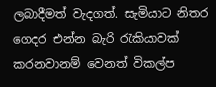ලබාදීමත් වැදගත්. සැමියාට නිතර ගෙදර එන්න බැරි රැකියාවක් කරනවානම් වෙනත් විකල්ප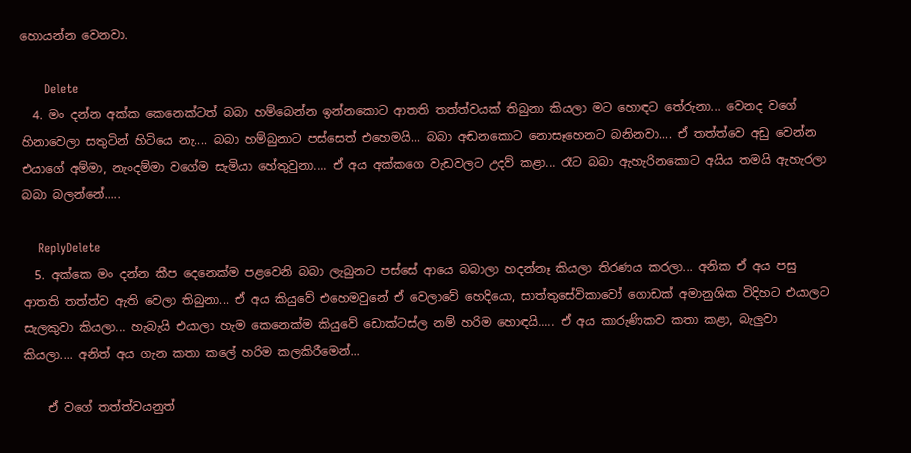හොයන්න වෙනවා.

      Delete
  4. මං දන්න අක්ක කෙනෙක්ටත් බබා හම්බෙන්න ඉන්නකොට ආතති තත්ත්වයක් තිබුනා කියලා මට හොඳට තේරුනා... වෙනද වගේ හිනාවෙලා සතුටින් හිටියෙ නැ.... බබා හම්බුනාට පස්සෙත් එහෙමයි... බබා අඬනකොට නොසෑහෙනට බනිනවා.... ඒ තත්ත්වෙ අඩු වෙන්න එයාගේ අම්මා, නැංදම්මා වගේම සැමියා හේතුවුනා.... ඒ අය අක්කගෙ වැඩවලට උදව් කළා... රෑට බබා ඇහැරිනකොට අයිය තමයි ඇහැරලා බබා බලන්නේ.....

    ReplyDelete
  5. අක්කෙ මං දන්න කීප දෙනෙක්ම පළවෙනි බබා ලැබුනට පස්සේ ආයෙ බබාලා හදන්නෑ කියලා තිරණය කරලා... අනික ඒ අය පසු ආතති තත්ත්ව ඇති වෙලා තිබුනා... ඒ අය කියුවේ එහෙමවුනේ ඒ වෙලාවේ හෙදියො, සාත්තුසේවිකාවෝ ගොඩක් අමානුශික විදිහට එයාලට සැලකුවා කියලා... හැබැයි එයාලා හැම කෙනෙක්ම කියුවේ ඩොක්ටස්ල නම් හරිම හොඳයි..... ඒ අය කාරුණිකව කතා කළා, බැලුවා කියලා.... අනිත් අය ගැන කතා කලේ හරිම කලකිරීමෙන්...

    ඒ වගේ තත්ත්වයනුත්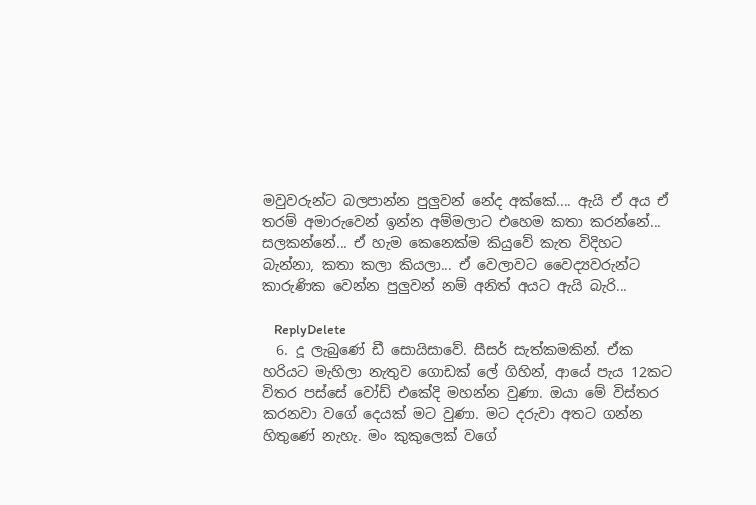මවුවරුන්ට බලපාන්න පුලුවන් නේද අක්කේ.... ඇයි ඒ අය ඒ තරම් අමාරුවෙන් ඉන්න අම්මලාට එහෙම කතා කරන්නේ... සලකන්නේ... ඒ හැම කෙනෙක්ම කියුවේ කැත විදිහට බැන්නා, කතා කලා කියලා... ඒ වෙලාවට වෛද්‍යවරුන්ට කාරුණික වෙන්න පුලුවන් නම් අනිත් අයට ඇයි බැරි...

    ReplyDelete
  6. දූ ලැබුණේ ඩී ‍සොයිසාවේ. සීසර් සැත්කමකින්. ඒක හරියට මැහිලා නැතුව ගොඩක් ලේ ගිහින්, ආයේ පැය 12කට විතර පස්සේ වෝඩ් එකේදි මහන්න වුණා. ඔයා මේ විස්තර කරනවා වගේ දෙයක් මට වුණා. මට දරුවා අතට ගන්න හිතුණේ නැහැ. මං කුකුලෙක් වගේ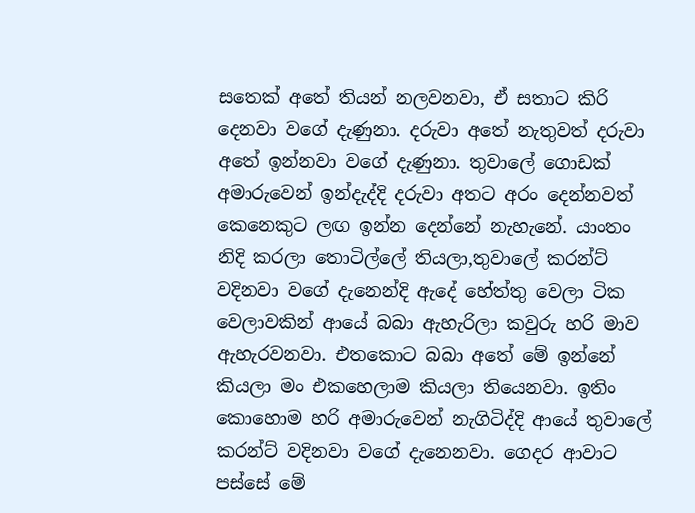සතෙක් අතේ තියන් නලවනවා, ඒ සතාට කිරි දෙනවා වගේ දැණුනා. දරුවා අතේ නැතුවත් දරුවා අතේ ඉන්නවා වගේ දැණුනා. තුවාලේ ‍ගොඩක් අමාරුවෙන් ඉන්දැද්දි දරුවා අතට අරං දෙන්නවත් කෙනෙකුට ලඟ ඉන්න දෙන්නේ නැහැනේ. යාංතං නිදි කරලා තොටිල්ලේ තියලා,තුවාලේ කරන්ට් වදිනවා වගේ දැනෙන්දි ඇදේ හේත්තු වෙලා ටික වෙලාවකින් ආයේ බබා ඇහැරිලා කවුරු හරි මාව ඇහැරවනවා. එතකොට බබා අතේ මේ ඉන්නේ කියලා මං එකහෙලාම කියලා තියෙනවා. ඉතිං කොහොම හරි අමාරුවෙන් නැගිටිද්දි ආයේ තුවාලේ කරන්ට් වදිනවා වගේ දැනෙනවා. ගෙදර ආවාට පස්සේ මේ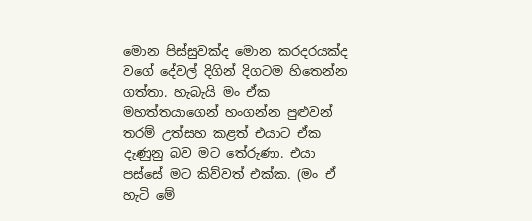මොන පිස්සුවක්ද මොන කරදරයක්ද වගේ දේවල් දිගින් දිගටම හිතෙන්න ගත්තා. හැබැයි මං ඒක මහත්තයාගෙන් හංගන්න පුළුවන් තරම් උත්සහ කළත් එයාට ඒක දැණුනු බව මට තේරුණා. එයා පස්සේ මට කිව්වත් එක්ක. (මං ඒ හැටි මේ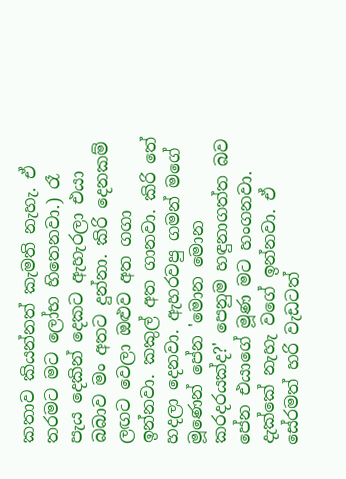කතාව කියන්නත් කැමති නැහැ. ඒ තරමට මට ලෝභ හිතෙනවා.) රෑ පැය දෙකින් දෙකට ඇහැරලා එයා බබාව මං අතට දුන්නා. කිරි දෙනකම් ලඟට වෙලා ඔළුව අත ගගා ඉන්නවා. කකුල් අත ගානවා. කිරි තේ හදලා දෙනවා. ඇහරවපු ගමන් මගේ මූණෙන් පේන 'මොන මොන කරදරයක්ද?' පෙනුම හඳුනාගත්ත බව පේන එයාගේ මූණ මට හංගනවා. දැක්කේ නැහැ වගේ ඉන්නවා. ඒ සේරමත් හරි වැඩටත්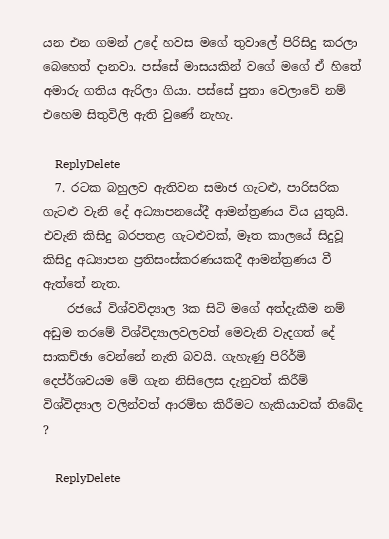යන එන ගමන් උදේ හවස මගේ තුවාලේ පිරිසිදු කරලා බෙහෙත් දානවා. පස්සේ මාසයකින් වගේ මගේ ඒ හිතේ අමාරු ගතිය ඇරිලා ගියා. පස්සේ පුතා වෙලාවේ නම් එහෙම සිතුවිලි ඇති වුණේ නැහැ.

    ReplyDelete
  7. රටක බහුලව ඇතිවන සමාජ ගැටළු, පාරිසරික ගැටළු වැනි දේ අධ්‍යාපනයේදී ආමන්ත්‍රණය විය යුතුයි. එවැනි කිසිදු බරපතළ ගැටළුවක්, මෑත කාලයේ සිදුවූ කිසිදු අධ්‍යාපන ප්‍රතිසංස්කරණයකදී ආමන්ත්‍රණය වී ඇත්තේ නැත.
    රජයේ විශ්වවිද්‍යාල 3ක සිටි මගේ අත්දැකීම නම් අඩුම තරමේ විශ්විද්‍යාලවලවත් මෙවැනි වැදගත් දේ සාකච්ඡා වෙන්නේ නැති බවයි. ගැහැණු පිරිර්මි දෙප්ර්ශවයම මේ ගැන නිසිලෙස දැනුවත් කිරීම් විශ්විද්‍යාල වලින්වත් ආරම්භ කිරීමට හැකියාවක් තිබේද ?

    ReplyDelete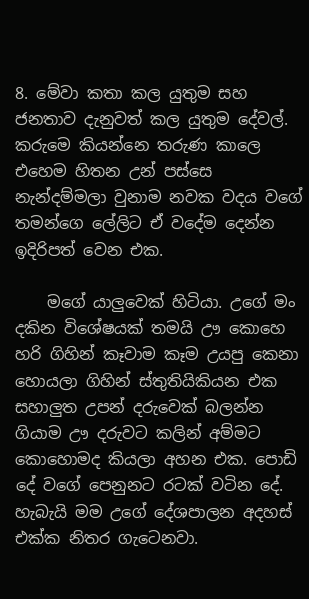8. මේවා කතා කල යුතුම සහ ජනතාව දැනුවත් කල යුතුම දේවල්. කරුමෙ කියන්නෙ තරුණ කාලෙ එහෙම හිතන උන් පස්සෙ නැන්දම්මලා වුනාම නවක වදය වගේ තමන්ගෙ ලේලිට ඒ වදේම දෙන්න ඉදිරිපත් වෙන එක.

    මගේ යාලුවෙක් හිටියා. උගේ මං දකින විශේෂයක් තමයි ඌ කොහෙ හරි ගිහින් කෑවාම කෑම උයපු කෙනා හොයලා ගිහින් ස්තුතියිකියන එක සහාලුත උපන් දරුවෙක් බලන්න ගියාම ඌ දරුවට කලින් අම්මට කොහොමද කියලා අහන එක. පොඩි දේ වගේ පෙනුනට රටක් වටින දේ. හැබැයි මම උගේ දේශපාලන අදහස් එක්ක නිතර ගැටෙනවා.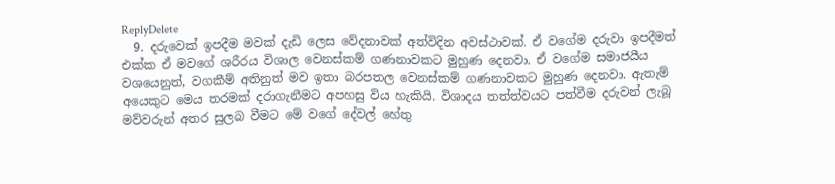ReplyDelete
  9. දරුවෙක් ඉපදීම මවක් දැඩි ලෙස වේදනාවක් අත්විදින අවස්ථාවක්. ඒ වගේම දරුවා ඉපදීමත් එක්ක ඒ මවගේ ශරීරය විශාල වෙනස්කම් ගණනාවකට මුහුණ දෙනවා. ඒ වගේම සමාජයීය වශයෙනුත්, වගකීම් අතිනුත් මව ඉතා බරපතල වෙනස්කම් ගණනාවකට මුහුණ දෙනවා. ඇතැම් අයෙකුට මෙය තරමක් දරාගැනීමට අපහසු විය හැකියි. විශාදය තත්ත්වයට පත්වීම දරුවන් ලැබූ මව්වරුන් අතර සුලබ වීමට මේ වගේ දේවල් හේතු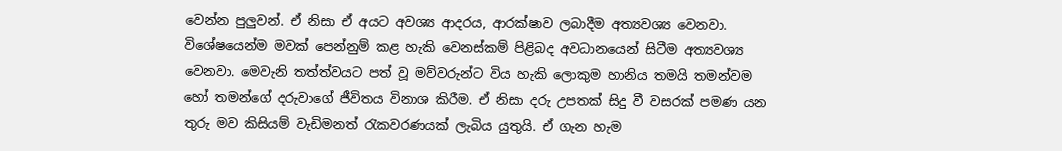වෙන්න පුලුවන්. ඒ නිසා ඒ අයට අවශ්‍ය ආදරය, ආරක්ෂාව ලබාදීම අත්‍යවශ්‍ය වෙනවා. විශේෂයෙන්ම මවක් පෙන්නුම් කළ හැකි වෙනස්කම් පිළිබද අවධානයෙන් සිටීම අත්‍යවශ්‍ය වෙනවා. මෙවැනි තත්ත්වයට පත් වූ මව්වරුන්ට විය හැකි ලොකුම හානිය තමයි තමන්වම හෝ තමන්ගේ දරුවාගේ ජීවිතය විනාශ කිරීම. ඒ නිසා දරු උපතක් සිදු වී වසරක් පමණ යන තුරු මව කිසියම් වැඩිමනත් රැකවරණයක් ලැබිය යුතුයි. ඒ ගැන හැම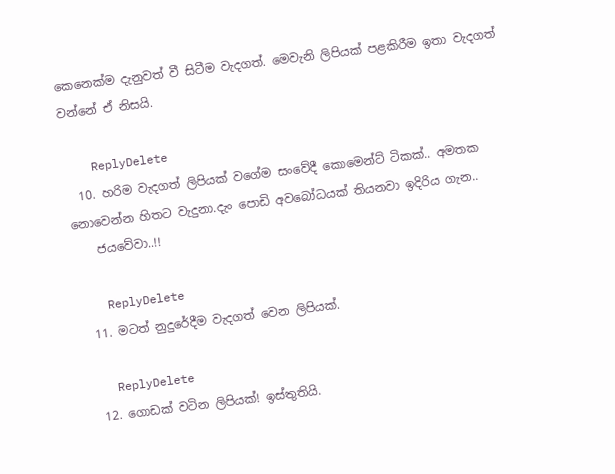කෙනෙක්ම දැනුවත් වී සිටීම වැදගත්. මෙවැනි ලිපියක් පළකිරීම ඉතා වැදගත් වන්නේ ඒ නිසයි.

    ReplyDelete
  10. හරිම වැදගත් ලිපියක් වගේම සංවේදී කොමෙන්ට් ටිකක්.. අමතක නොවෙන්න හිතට වැදුනා.දැං පොඩි අවබෝධයක් තියනවා ඉදිරිය ගැන..
    ජයවේවා..!!

    ReplyDelete
  11. මටත් නුදුරේදීම වැදගත් වෙන ලිපියක්.

    ReplyDelete
  12. ගොඩක් වටින ලිපියක්! ඉස්තුතියි.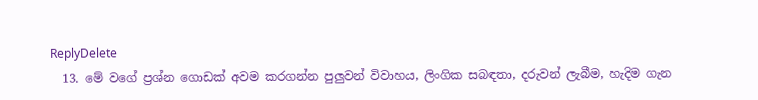ReplyDelete
  13. මේ වගේ ප්‍රශ්න ගොඩක් අවම කරගන්න පුලුවන් විවාහය, ලිංගික සබඳතා, දරුවන් ලැබීම, හැදිම ගැන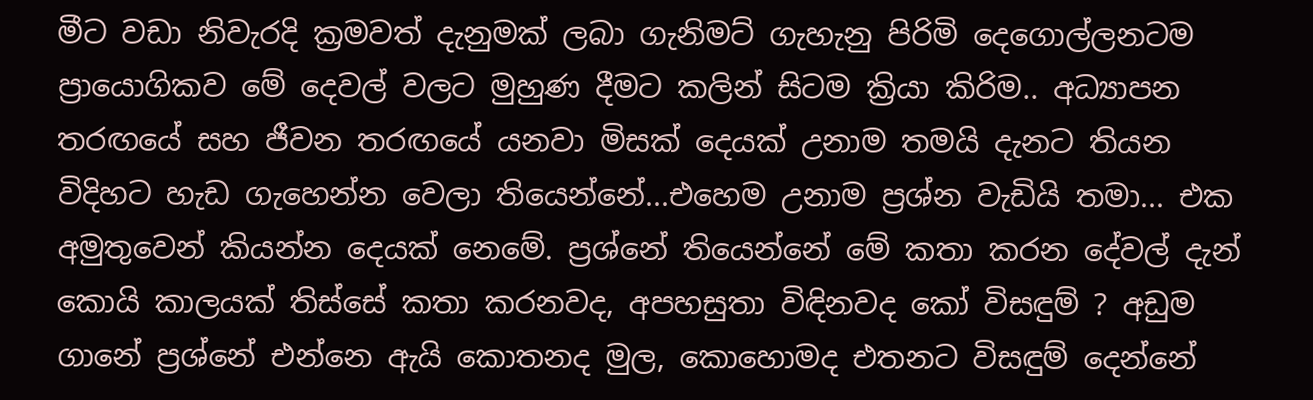මීට වඩා නිවැරදි ක්‍රමවත් දැනුමක් ලබා ගැනිමට් ගැහැනු පිරිමි දෙගොල්ලනටම ප්‍රායොගිකව මේ දෙවල් වලට මුහුණ දීමට කලින් සිටම ක්‍රියා කිරිම.. අධ්‍යාපන තරඟයේ සහ ජීවන තරඟයේ යනවා මිසක් දෙයක් උනාම තමයි දැනට තියන විදිහට හැඩ ගැහෙන්න වෙලා තියෙන්නේ...එහෙම උනාම ප්‍රශ්න වැඩියි තමා... එක අමුතුවෙන් කියන්න දෙයක් නෙමේ. ප්‍රශ්නේ තියෙන්නේ මේ කතා කරන දේවල් දැන් කොයි කාලයක් තිස්සේ කතා කරනවද, අපහසුතා විඳිනවද කෝ විසඳුම් ? අඩුම ගානේ ප්‍රශ්නේ එන්නෙ ඇයි කොතනද මුල, කොහොමද එතනට විසඳුම් දෙන්නේ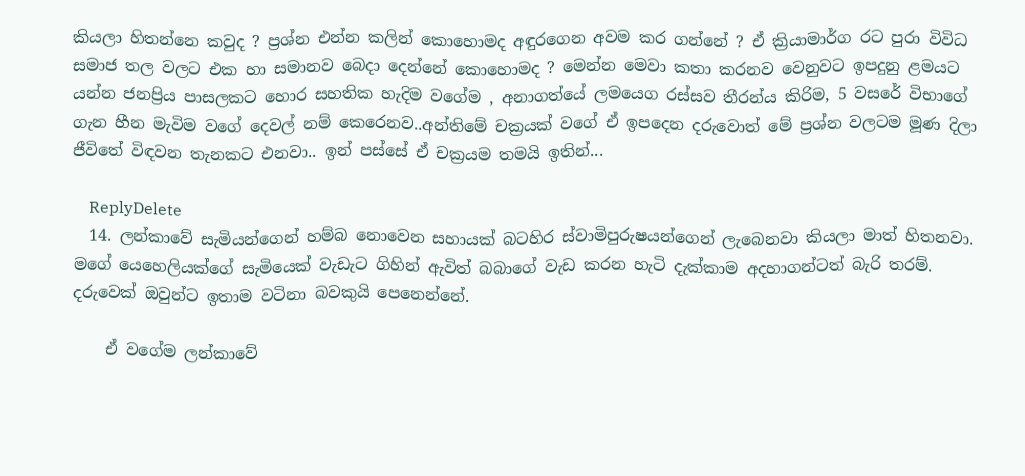කියලා හිතන්නෙ කවුද ? ප්‍රශ්න එන්න කලින් කොහොමද අඳුරගෙන අවම කර ගන්නේ ? ඒ ක්‍රියාමාර්ග රට පුරා විවිධ සමාජ තල වලට එක හා සමානව බෙදා දෙන්නේ කොහොමද ? මෙන්න මෙවා කතා කරනව වෙනුවට ඉපදුනු ළමයට යන්න ජනප්‍රිය පාසලකට හොර සහතික හැදිම වගේම , අනාගත්යේ ලමයෙග රස්සව තීරන්ය කිරිම, 5 වසරේ විභාගේ ගැන හීන මැවිම වගේ දෙවල් නම් කෙරෙනව..අන්තිමේ චක්‍රයක් වගේ ඒ ඉපදෙන දරුවොත් මේ ප්‍රශ්න වලටම මූණ දිලා ජීවිතේ විඳවන තැනකට එනවා.. ඉන් පස්සේ ඒ චක්‍රයම තමයි ඉතින්...

    ReplyDelete
  14. ලන්කාවේ සැමියන්ගෙන් හම්බ නොවෙන සහායක් බටහිර ස්වාමිපුරුෂයන්ගෙන් ලැබෙනවා කියලා මාත් හිතනවා. මගේ යෙහෙලියක්ගේ සැමියෙක් වැඩැට ගිහින් ඇවිත් බබාගේ වැඩ කරන හැටි දැක්කාම අදහාගන්ටත් බැරි තරම්. දරුවෙක් ඔවුන්ට ඉතාම වටිනා බවකුයි පෙනෙන්නේ.

    ඒ වගේම ලන්කාවේ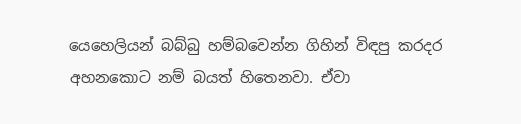යෙහෙලියන් බබ්බු හම්බවෙන්න ගිහින් විඳපු කරදර අහනකොට නම් බයත් හිතෙනවා. ඒවා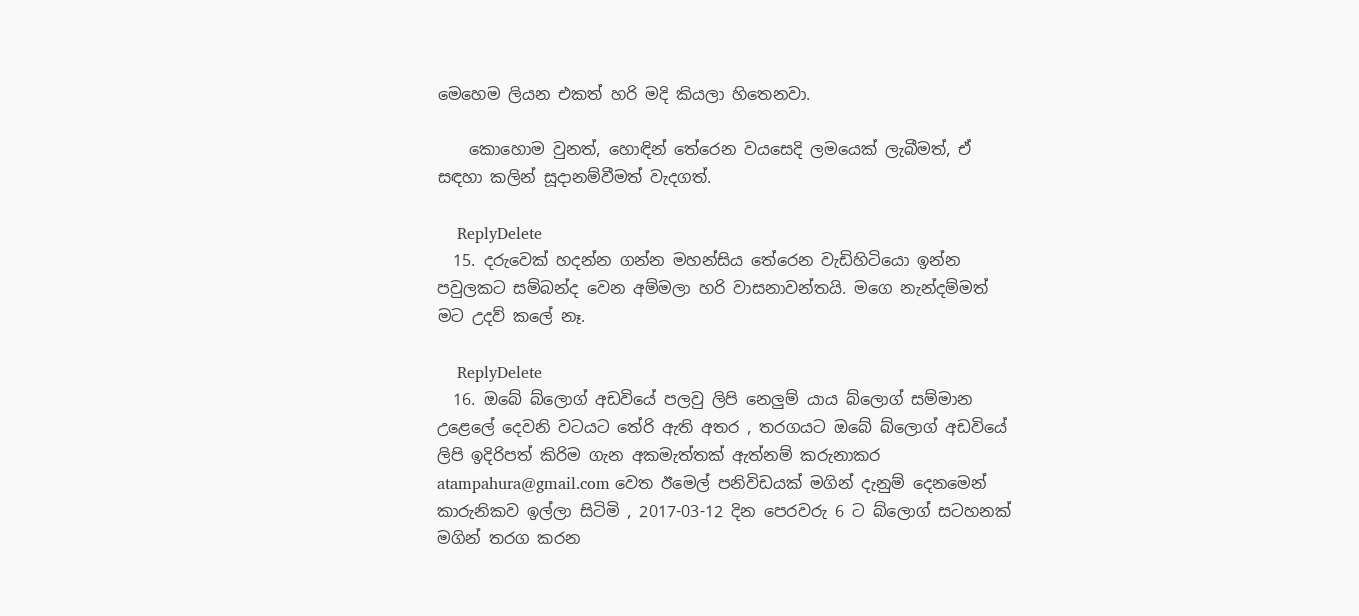මෙහෙම ලියන එකත් හරි මදි කියලා හිතෙනවා.

    කොහොම වුනත්, හොඳින් තේරෙන වයසෙදි ලමයෙක් ලැබීමත්, ඒ සඳහා කලින් සූදානම්වීමත් වැදගත්.

    ReplyDelete
  15. දරුවෙක් හදන්න ගන්න මහන්සිය තේරෙන වැඩිහිටියො ඉන්න පවුලකට සම්බන්ද වෙන අම්මලා හරි වාසනාවන්තයි. මගෙ නැන්දම්මත් මට උදව් කලේ නෑ.

    ReplyDelete
  16. ඔබේ බ්ලොග් අඩවියේ පලවු ලිපි නෙලුම් යාය බ්ලොග් සම්මාන උළෙලේ දෙවනි වටයට තේරි ඇති අතර , තරගයට ඔබේ බ්ලොග් අඩවියේ ලිපි ඉදිරිපත් කිරිම ගැන අකමැත්තක් ඇත්නම් කරුනාකර atampahura@gmail.com වෙත ඊමෙල් පනිවිඩයක් මගින් දැනුම් දෙනමෙන් කාරුනිකව ඉල්ලා සිටිමි , 2017-03-12 දින පෙරවරු 6 ට බ්ලොග් සටහනක් මගින් තරග කරන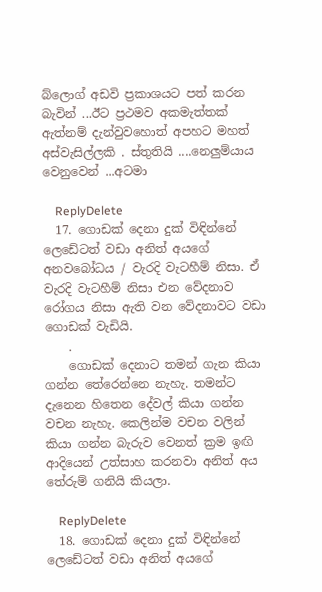බ්ලොග් අඩවි ප්‍රකාශයට පත් කරන බැවින් ...ඊට ප්‍රථමව අකමැත්තක් ඇත්නම් දැන්වුවහොත් අපහට මහත් අස්වැසිල්ලකි . ස්තුතියි ....නෙලුම්යාය වෙනුවෙන් ...අටමා

    ReplyDelete
  17. ගොඩක් දෙනා දුක් විඳින්නේ ලෙඩේටත් වඩා අනිත් අයගේ අනවබෝධය / වැරදි වැටහීම් නිසා. ඒ වැරදි වැටහීම් නිසා එන වේදනාව රෝගය නිසා ඇති වන වේදනාවට වඩා ගොඩක් වැඩියි.
    .
    ගොඩක් දෙනාට තමන් ගැන කියා ගන්න තේරෙන්නෙ නැහැ. තමන්ට දැනෙන හිතෙන දේවල් කියා ගන්න වචන නැහැ. කෙලින්ම වචන වලින් කියා ගන්න බැරුව වෙනත් ක්‍රම ඉඟි ආදියෙන් උත්සාහ කරනවා අනිත් අය තේරුම් ගනියි කියලා.

    ReplyDelete
  18. ගොඩක් දෙනා දුක් විඳින්නේ ලෙඩේටත් වඩා අනිත් අයගේ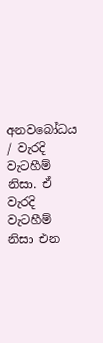අනවබෝධය / වැරදි වැටහීම් නිසා. ඒ වැරදි වැටහීම් නිසා එන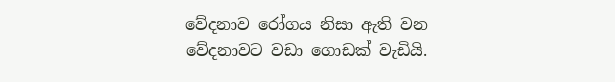වේදනාව රෝගය නිසා ඇති වන වේදනාවට වඩා ගොඩක් වැඩියි.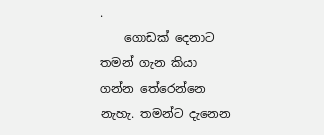.
    ගොඩක් දෙනාට තමන් ගැන කියා ගන්න තේරෙන්නෙ නැහැ. තමන්ට දැනෙන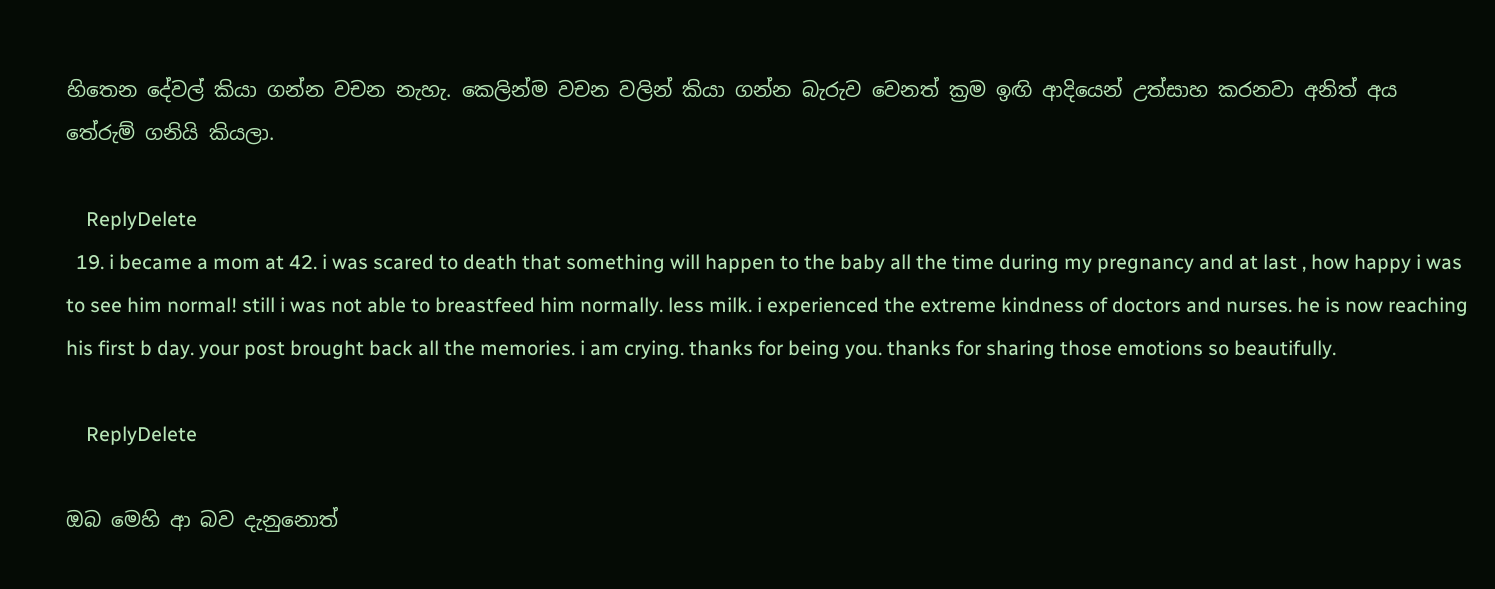හිතෙන දේවල් කියා ගන්න වචන නැහැ. කෙලින්ම වචන වලින් කියා ගන්න බැරුව වෙනත් ක්‍රම ඉඟි ආදියෙන් උත්සාහ කරනවා අනිත් අය තේරුම් ගනියි කියලා.

    ReplyDelete
  19. i became a mom at 42. i was scared to death that something will happen to the baby all the time during my pregnancy and at last , how happy i was to see him normal! still i was not able to breastfeed him normally. less milk. i experienced the extreme kindness of doctors and nurses. he is now reaching his first b day. your post brought back all the memories. i am crying. thanks for being you. thanks for sharing those emotions so beautifully.

    ReplyDelete

ඔබ මෙහි ආ බව දැනුනොත්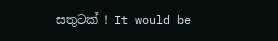සතුටක් ! It would be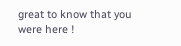great to know that you were here !